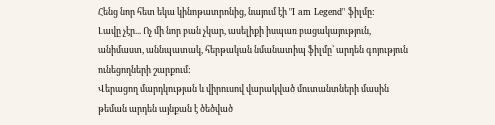Հենց նոր հետ եկա կինոթատրոնից, նայում էի "I am Legend" ֆիլմը:
Լավը չէր... Ոչ մի նոր բան չկար, ասելիքի իսպառ բացակայություն, անիմաստ, աննպատակ, հերթական նմանատիպ ֆիլմը՝ արդեն գոյություն ունեցողների շարքում:
Վերացող մարդկության և վիրուսով վարակված մուտանտների մասին թեման արդեն այնքան է ծեծված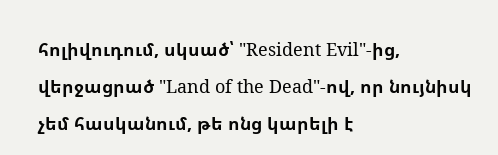հոլիվուդում, սկսած՝ "Resident Evil"-ից, վերջացրած "Land of the Dead"-ով, որ նույնիսկ չեմ հասկանում, թե ոնց կարելի է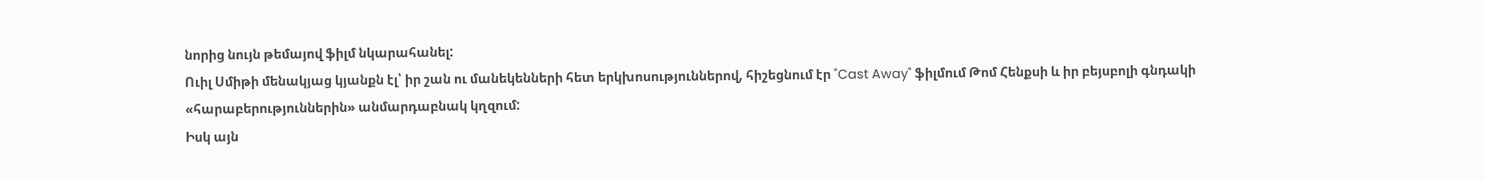նորից նույն թեմայով ֆիլմ նկարահանել:
Ուիլ Սմիթի մենակյաց կյանքն էլ՝ իր շան ու մանեկենների հետ երկխոսություններով, հիշեցնում էր "Cast Away" ֆիլմում Թոմ Հենքսի և իր բեյսբոլի գնդակի «հարաբերություններին» անմարդաբնակ կղզում:
Իսկ այն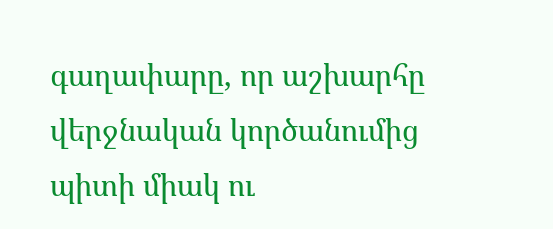գաղափարը, որ աշխարհը վերջնական կործանումից պիտի միակ ու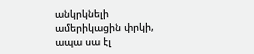անկրկնելի ամերիկացին փրկի, ապա սա էլ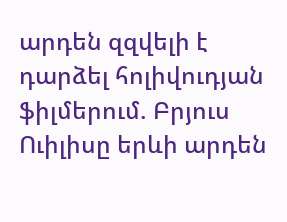արդեն զզվելի է դարձել հոլիվուդյան ֆիլմերում. Բրյուս Ուիլիսը երևի արդեն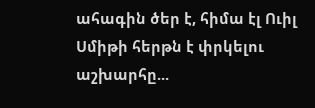ահագին ծեր է, հիմա էլ Ուիլ Սմիթի հերթն է փրկելու աշխարհը...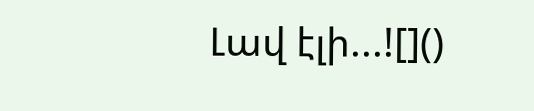Լավ էլի...![]()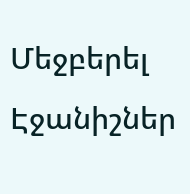Մեջբերել
Էջանիշներ